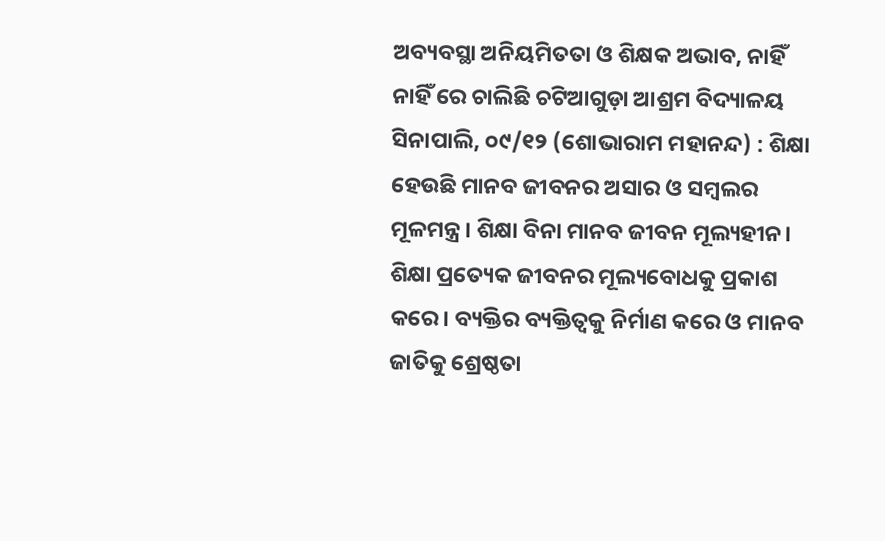ଅବ୍ୟବସ୍ଥା ଅନିୟମିତତା ଓ ଶିକ୍ଷକ ଅଭାବ, ନାହିଁ ନାହିଁ ରେ ଚାଲିଛି ଚଟିଆଗୁଡ଼ା ଆଶ୍ରମ ବିଦ୍ୟାଳୟ
ସିନାପାଲି, ୦୯/୧୨ (ଶୋଭାରାମ ମହାନନ୍ଦ) : ଶିକ୍ଷା ହେଉଛି ମାନବ ଜୀବନର ଅସାର ଓ ସମ୍ବଲର ମୂଳମନ୍ତ୍ର। ଶିକ୍ଷା ବିନା ମାନବ ଜୀବନ ମୂଲ୍ୟହୀନ। ଶିକ୍ଷା ପ୍ରତ୍ୟେକ ଜୀବନର ମୂଲ୍ୟବୋଧକୁ ପ୍ରକାଶ କରେ। ବ୍ୟକ୍ତିର ବ୍ୟକ୍ତିତ୍ଵକୁ ନିର୍ମାଣ କରେ ଓ ମାନବ ଜାତିକୁ ଶ୍ରେଷ୍ଠତା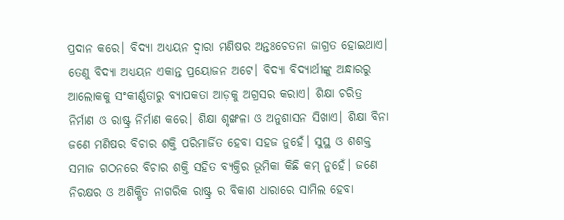ପ୍ରଦାନ କରେ। ବିଦ୍ୟା ଅଧ୍ୟୟନ ଦ୍ୱାରା ମଣିଷର ଅନ୍ତଃଚେତନା ଜାଗ୍ରତ ହୋଇଥାଏ। ତେଣୁ ବିଦ୍ୟା ଅଧ୍ୟୟନ ଏକାନ୍ତ ପ୍ରୟୋଜନ ଅଟେ। ବିଦ୍ୟା ବିଦ୍ୟାର୍ଥୀଙ୍କୁ ଅନ୍ଧାରରୁ ଆଲୋକକୁ ସଂକୀର୍ଣ୍ଣତାରୁ ବ୍ୟାପକତା ଆଡ଼କୁ ଅଗ୍ରସର କରାଏ। ଶିକ୍ଷା ଚରିତ୍ର ନିର୍ମାଣ ଓ ରାଷ୍ଟ୍ର ନିର୍ମାଣ କରେ। ଶିକ୍ଷା ଶୃଙ୍ଖଳା ଓ ଅନୁଶାସନ ସିଖାଏ। ଶିକ୍ଷା ବିନା ଜଣେ ମଣିଷର ବିଚାର ଶକ୍ତି ପରିମାର୍ଜିତ ହେବା ସହଜ ନୁହେଁ। ସୁସ୍ଥ ଓ ଶଶକ୍ତ ସମାଜ ଗଠନରେ ବିଚାର ଶକ୍ତି ସହିତ ବ୍ୟକ୍ତିର ଭୂମିକା କିଛି କମ୍ ନୁହେଁ। ଜଣେ ନିରକ୍ଷର ଓ ଅଶିକ୍ଷିତ ନାଗରିକ ରାଷ୍ଟ୍ର ର ବିକାଶ ଧାରାରେ ସାମିଲ ହେବା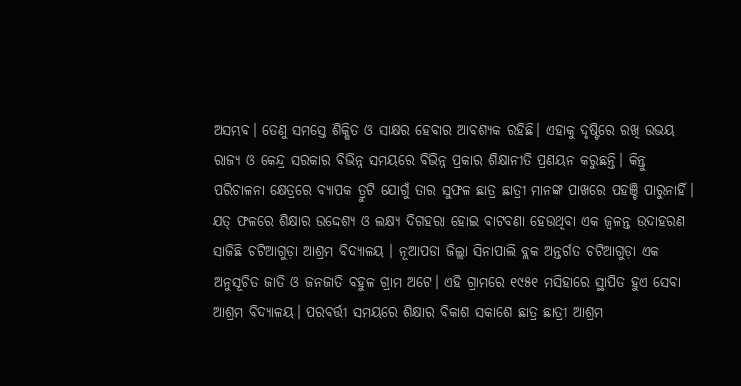ଅସମ୍ଭବ। ତେଣୁ ସମସ୍ତେ ଶିକ୍ଷିତ ଓ ସାକ୍ଷର ହେବାର ଆବଶ୍ୟକ ରହିଛି। ଏହାକୁ ଦୃଷ୍ଟିରେ ରଖି ଉଭୟ ରାଜ୍ୟ ଓ କେନ୍ଦ୍ର ସରକାର ବିଭିନ୍ନ ସମୟରେ ବିଭିନ୍ନ ପ୍ରକାର ଶିକ୍ଷାନୀତି ପ୍ରଣୟନ କରୁଛନ୍ତି। କିନ୍ତୁ ପରିଚାଳନା କ୍ଷେତ୍ରରେ ବ୍ୟାପକ ତ୍ରୁଟି ଯୋଗୁଁ ତାର ସୁଫଳ ଛାତ୍ର ଛାତ୍ରୀ ମାନଙ୍କ ପାଖରେ ପହଞ୍ଚି ପାରୁନାହିଁ। ଯତ୍ ଫଳରେ ଶିକ୍ଷାର ଉଦ୍ଦେଶ୍ୟ ଓ ଲକ୍ଷ୍ୟ ଦିଗହରା ହୋଇ ବାଟବଣା ହେଉଥିବା ଏକ ଜ୍ଵଳନ୍ତ ଉଦାହରଣ ସାଜିଛି ଚଟିଆଗୁଡ଼ା ଆଶ୍ରମ ବିଦ୍ୟାଳୟ । ନୂଆପଡା ଜିଲ୍ଲା ସିନାପାଲି ବ୍ଲକ ଅନ୍ତର୍ଗତ ଚଟିଆଗୁଡ଼ା ଏକ ଅନୁସୂଚିତ ଜାତି ଓ ଜନଜାତି ବହୁଳ ଗ୍ରାମ ଅଟେ। ଏହି ଗ୍ରାମରେ ୧୯୫୧ ମସିହାରେ ସ୍ଥାପିତ ହୁଏ ସେବା ଆଶ୍ରମ ବିଦ୍ୟାଳୟ। ପରବର୍ତ୍ତୀ ସମୟରେ ଶିକ୍ଷାର ବିକାଶ ସକାଶେ ଛାତ୍ର ଛାତ୍ରୀ ଆଶ୍ରମ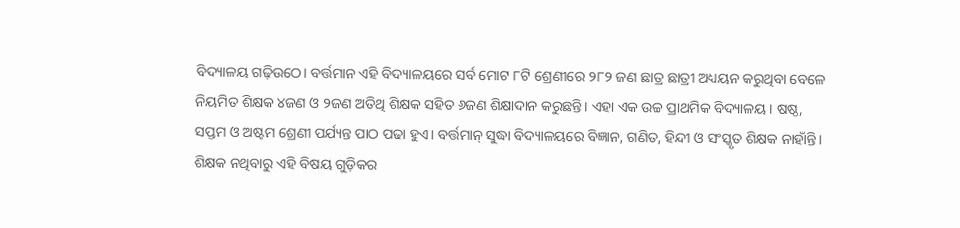ବିଦ୍ୟାଳୟ ଗଢ଼ିଉଠେ। ବର୍ତ୍ତମାନ ଏହି ବିଦ୍ୟାଳୟରେ ସର୍ବ ମୋଟ ୮ଟି ଶ୍ରେଣୀରେ ୨୮୨ ଜଣ ଛାତ୍ର ଛାତ୍ରୀ ଅଧ୍ୟୟନ କରୁଥିବା ବେଳେ ନିୟମିତ ଶିକ୍ଷକ ୪ଜଣ ଓ ୨ଜଣ ଅତିଥି ଶିକ୍ଷକ ସହିତ ୬ଜଣ ଶିକ୍ଷାଦାନ କରୁଛନ୍ତି। ଏହା ଏକ ଉଚ୍ଚ ପ୍ରାଥମିକ ବିଦ୍ୟାଳୟ। ଷଷ୍ଠ, ସପ୍ତମ ଓ ଅଷ୍ଟମ ଶ୍ରେଣୀ ପର୍ଯ୍ୟନ୍ତ ପାଠ ପଢା ହୁଏ। ବର୍ତ୍ତମାନ୍ ସୁଦ୍ଧା ବିଦ୍ୟାଳୟରେ ବିଜ୍ଞାନ, ଗଣିତ, ହିନ୍ଦୀ ଓ ସଂସ୍କୃତ ଶିକ୍ଷକ ନାହାଁନ୍ତି। ଶିକ୍ଷକ ନଥିବାରୁ ଏହି ବିଷୟ ଗୁଡ଼ିକର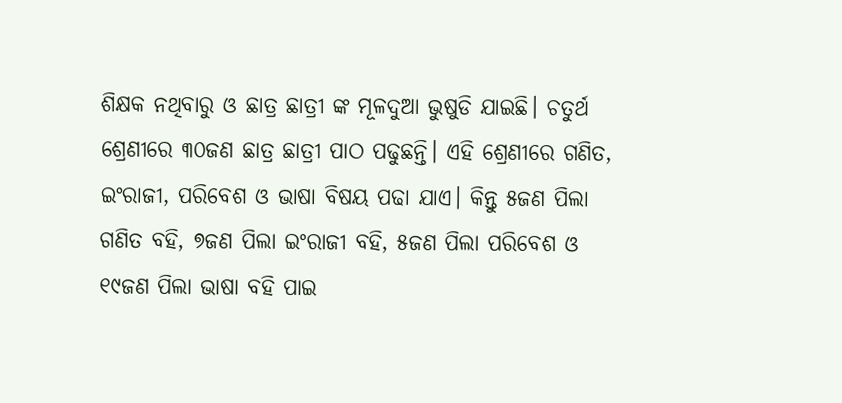ଶିକ୍ଷକ ନଥିବାରୁ ଓ ଛାତ୍ର ଛାତ୍ରୀ ଙ୍କ ମୂଳଦୁଆ ଭୁଷୁଡି ଯାଇଛି। ଚତୁର୍ଥ ଶ୍ରେଣୀରେ ୩୦ଜଣ ଛାତ୍ର ଛାତ୍ରୀ ପାଠ ପଢୁଛନ୍ତି। ଏହି ଶ୍ରେଣୀରେ ଗଣିତ, ଇଂରାଜୀ, ପରିବେଶ ଓ ଭାଷା ବିଷୟ ପଢା ଯାଏ। କିନ୍ତୁ ୫ଜଣ ପିଲା ଗଣିତ ବହି, ୭ଜଣ ପିଲା ଇଂରାଜୀ ବହି, ୫ଜଣ ପିଲା ପରିବେଶ ଓ ୧୯ଜଣ ପିଲା ଭାଷା ବହି ପାଇ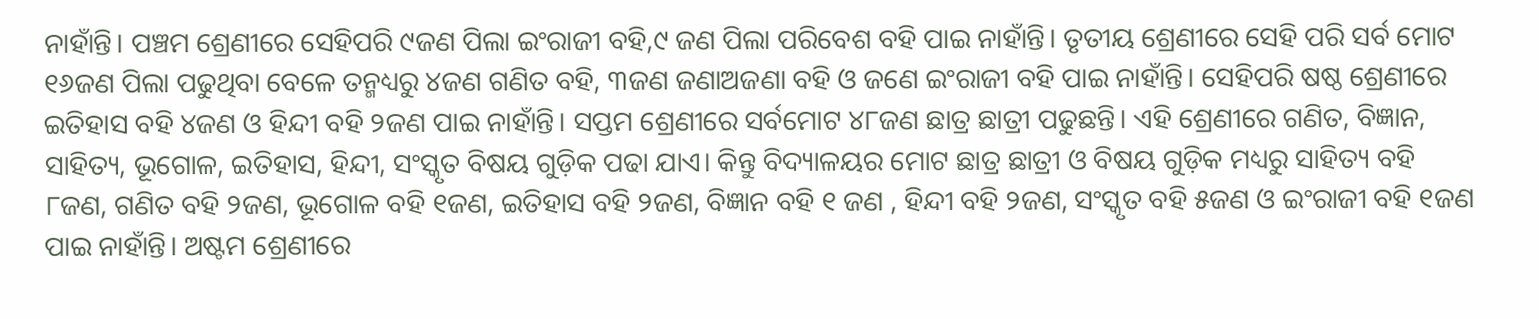ନାହାଁନ୍ତି। ପଞ୍ଚମ ଶ୍ରେଣୀରେ ସେହିପରି ୯ଜଣ ପିଲା ଇଂରାଜୀ ବହି,୯ ଜଣ ପିଲା ପରିବେଶ ବହି ପାଇ ନାହାଁନ୍ତି। ତୃତୀୟ ଶ୍ରେଣୀରେ ସେହି ପରି ସର୍ବ ମୋଟ ୧୬ଜଣ ପିଲା ପଢୁଥିବା ବେଳେ ତନ୍ମଧ୍ୟରୁ ୪ଜଣ ଗଣିତ ବହି, ୩ଜଣ ଜଣାଅଜଣା ବହି ଓ ଜଣେ ଇଂରାଜୀ ବହି ପାଇ ନାହାଁନ୍ତି। ସେହିପରି ଷଷ୍ଠ ଶ୍ରେଣୀରେ ଇତିହାସ ବହି ୪ଜଣ ଓ ହିନ୍ଦୀ ବହି ୨ଜଣ ପାଇ ନାହାଁନ୍ତି। ସପ୍ତମ ଶ୍ରେଣୀରେ ସର୍ବମୋଟ ୪୮ଜଣ ଛାତ୍ର ଛାତ୍ରୀ ପଢୁଛନ୍ତି। ଏହି ଶ୍ରେଣୀରେ ଗଣିତ, ବିଜ୍ଞାନ, ସାହିତ୍ୟ, ଭୂଗୋଳ, ଇତିହାସ, ହିନ୍ଦୀ, ସଂସ୍କୃତ ବିଷୟ ଗୁଡ଼ିକ ପଢା ଯାଏ। କିନ୍ତୁ ବିଦ୍ୟାଳୟର ମୋଟ ଛାତ୍ର ଛାତ୍ରୀ ଓ ବିଷୟ ଗୁଡ଼ିକ ମଧ୍ୟରୁ ସାହିତ୍ୟ ବହି ୮ଜଣ, ଗଣିତ ବହି ୨ଜଣ, ଭୂଗୋଳ ବହି ୧ଜଣ, ଇତିହାସ ବହି ୨ଜଣ, ବିଜ୍ଞାନ ବହି ୧ ଜଣ , ହିନ୍ଦୀ ବହି ୨ଜଣ, ସଂସ୍କୃତ ବହି ୫ଜଣ ଓ ଇଂରାଜୀ ବହି ୧ଜଣ ପାଇ ନାହାଁନ୍ତି। ଅଷ୍ଟମ ଶ୍ରେଣୀରେ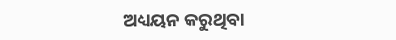ଅଧ୍ୟୟନ କରୁଥିବା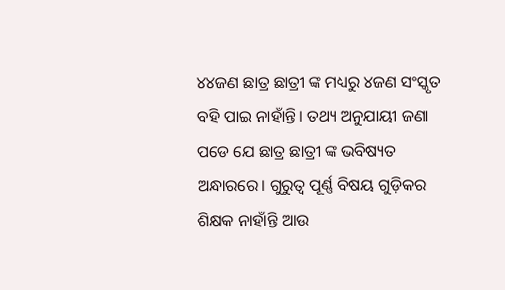୪୪ଜଣ ଛାତ୍ର ଛାତ୍ରୀ ଙ୍କ ମଧ୍ୟରୁ ୪ଜଣ ସଂସ୍କୃତ ବହି ପାଇ ନାହାଁନ୍ତି। ତଥ୍ୟ ଅନୁଯାୟୀ ଜଣା ପଡେ ଯେ ଛାତ୍ର ଛାତ୍ରୀ ଙ୍କ ଭବିଷ୍ୟତ ଅନ୍ଧାରରେ। ଗୁରୁତ୍ଵ ପୂର୍ଣ୍ଣ ବିଷୟ ଗୁଡ଼ିକର ଶିକ୍ଷକ ନାହାଁନ୍ତି ଆଉ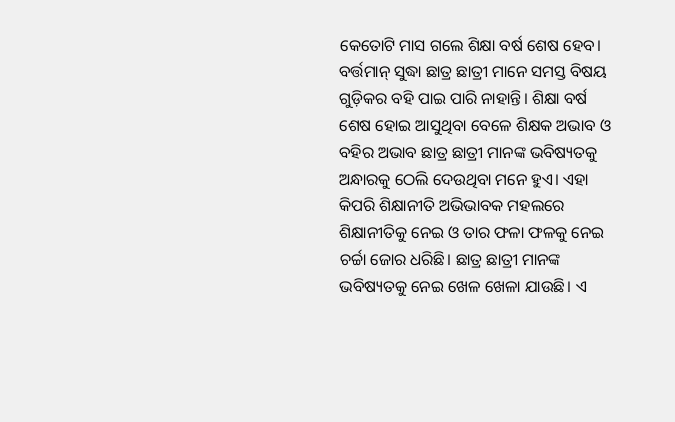କେତୋଟି ମାସ ଗଲେ ଶିକ୍ଷା ବର୍ଷ ଶେଷ ହେବ। ବର୍ତ୍ତମାନ୍ ସୁଦ୍ଧା ଛାତ୍ର ଛାତ୍ରୀ ମାନେ ସମସ୍ତ ବିଷୟ ଗୁଡ଼ିକର ବହି ପାଇ ପାରି ନାହାନ୍ତି। ଶିକ୍ଷା ବର୍ଷ ଶେଷ ହୋଇ ଆସୁଥିବା ବେଳେ ଶିକ୍ଷକ ଅଭାବ ଓ ବହିର ଅଭାବ ଛାତ୍ର ଛାତ୍ରୀ ମାନଙ୍କ ଭବିଷ୍ୟତକୁ ଅନ୍ଧାରକୁ ଠେଲି ଦେଉଥିବା ମନେ ହୁଏ। ଏହା କିପରି ଶିକ୍ଷାନୀତି ଅଭିଭାବକ ମହଲରେ ଶିକ୍ଷାନୀତିକୁ ନେଇ ଓ ତାର ଫଳା ଫଳକୁ ନେଇ ଚର୍ଚ୍ଚା ଜୋର ଧରିଛି। ଛାତ୍ର ଛାତ୍ରୀ ମାନଙ୍କ ଭବିଷ୍ୟତକୁ ନେଇ ଖେଳ ଖେଳା ଯାଉଛି। ଏ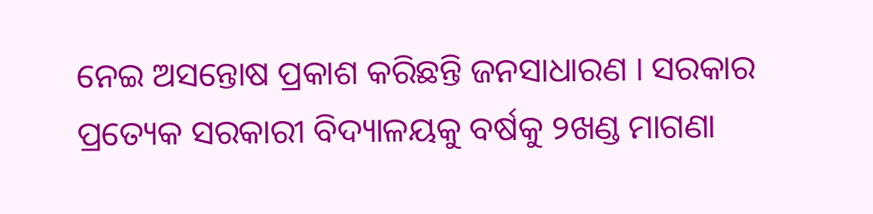ନେଇ ଅସନ୍ତୋଷ ପ୍ରକାଶ କରିଛନ୍ତି ଜନସାଧାରଣ । ସରକାର ପ୍ରତ୍ୟେକ ସରକାରୀ ବିଦ୍ୟାଳୟକୁ ବର୍ଷକୁ ୨ଖଣ୍ଡ ମାଗଣା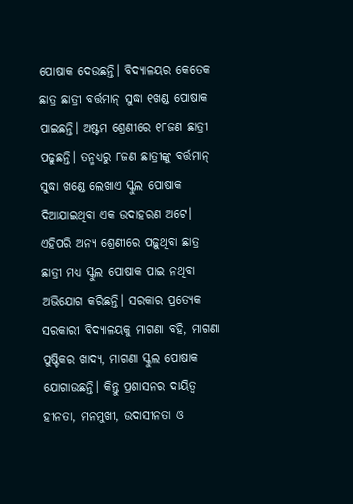ପୋଷାକ ଦେଉଛନ୍ତି। ବିଦ୍ୟାଳୟର କେତେକ ଛାତ୍ର ଛାତ୍ରୀ ବର୍ତ୍ତମାନ୍ ସୁଦ୍ଧା ୧ଖଣ୍ଡ ପୋଷାକ ପାଇଛନ୍ତି। ଅଷ୍ଟମ ଶ୍ରେଣୀରେ ୧୮ଜଣ ଛାତ୍ରୀ ପଢୁଛନ୍ତି। ତନ୍ମଧ୍ୟରୁ ୮ଜଣ ଛାତ୍ରୀଙ୍କୁ ବର୍ତ୍ତମାନ୍ ସୁଦ୍ଧା ଖଣ୍ଡେ ଲେଖାଏ ସ୍କୁଲ ପୋଷାକ ଦିଆଯାଇଥିବା ଏକ ଉଦାହରଣ ଅଟେ। ଏହିପରି ଅନ୍ୟ ଶ୍ରେଣୀରେ ପଢ଼ୁଥିବା ଛାତ୍ର ଛାତ୍ରୀ ମଧ୍ୟ ସ୍କୁଲ ପୋଷାକ ପାଇ ନଥିବା ଅଭିଯୋଗ କରିଛନ୍ତି। ସରକାର ପ୍ରତ୍ୟେକ ସରକାରୀ ବିଦ୍ୟାଳୟକୁ ମାଗଣା ବହି, ମାଗଣା ପୁଷ୍ଟିକର ଖାଦ୍ୟ, ମାଗଣା ସ୍କୁଲ ପୋଷାକ ଯୋଗାଉଛନ୍ତି। କିନ୍ତୁ ପ୍ରଶାସନର ଦାୟିତ୍ଵ ହୀନତା, ମନମୁଖୀ, ଉଦାସୀନତା ଓ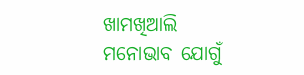ଖାମଖିଆଲି ମନୋଭାବ ଯୋଗୁଁ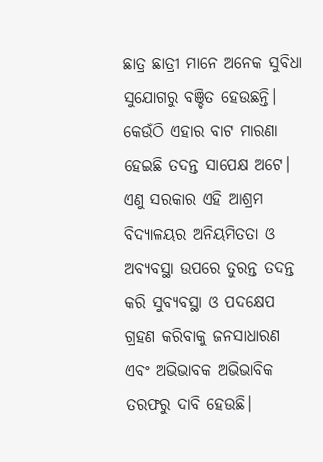ଛାତ୍ର ଛାତ୍ରୀ ମାନେ ଅନେକ ସୁବିଧା ସୁଯୋଗରୁ ବଞ୍ଚିତ ହେଉଛନ୍ତି। କେଉଁଠି ଏହାର ବାଟ ମାରଣା ହେଇଛି ତଦନ୍ତ ସାପେକ୍ଷ ଅଟେ। ଏଣୁ ସରକାର ଏହି ଆଶ୍ରମ ବିଦ୍ୟାଳୟର ଅନିୟମିତତା ଓ ଅବ୍ୟବସ୍ଥା ଉପରେ ତୁରନ୍ତ ତଦନ୍ତ କରି ସୁବ୍ୟବସ୍ଥା ଓ ପଦକ୍ଷେପ ଗ୍ରହଣ କରିବାକୁ ଜନସାଧାରଣ ଏବଂ ଅଭିଭାବକ ଅଭିଭାବିକ ତରଫରୁ ଦାବି ହେଉଛି।